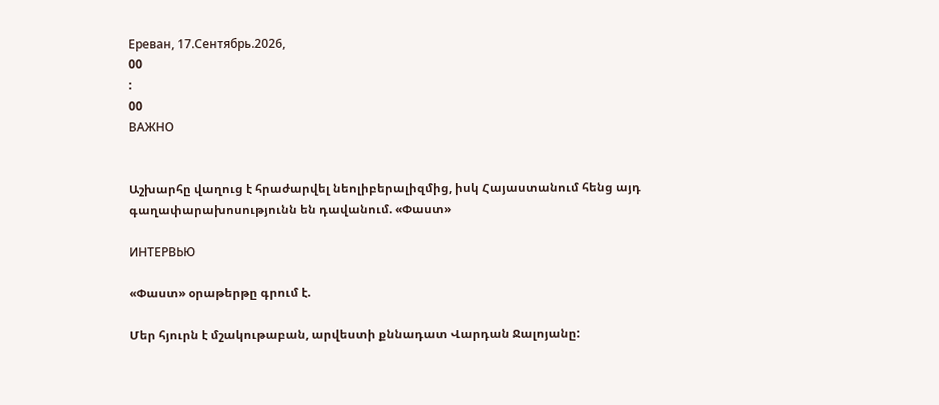Ереван, 17.Сентябрь.2026,
00
:
00
ВАЖНО


Աշխարհը վաղուց է հրաժարվել նեոլիբերալիզմից, իսկ Հայաստանում հենց այդ գաղափարախոսությունն են դավանում. «Փաստ»

ИНТЕРВЬЮ

«Փաստ» օրաթերթը գրում է.

Մեր հյուրն է մշակութաբան, արվեստի քննադատ Վարդան Ջալոյանը: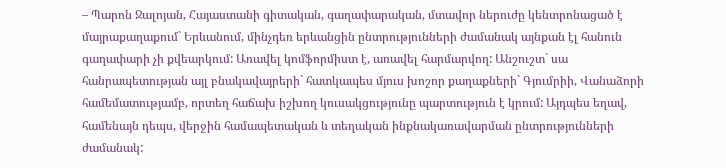– Պարոն Ջալոյան, Հայաստանի գիտական, գաղափարական, մտավոր ներուժը կենտրոնացած է մայրաքաղաքում` Երևանում, մինչդեռ երևանցին ընտրությունների ժամանակ այնքան էլ հանուն գաղափարի չի քվեարկում: Առավել կոմֆորմիստ է, առավել հարմարվող: Անշուշտ` սա հանրապետության այլ բնակավայրերի` հատկապես մյուս խոշոր քաղաքների` Գյումրիի, Վանաձորի համեմատությամբ, որտեղ հաճախ իշխող կուսակցությունը պարտություն է կրում: Այդպես եղավ, համենայն դեպս, վերջին համապետական և տեղական ինքնակառավարման ընտրությունների ժամանակ: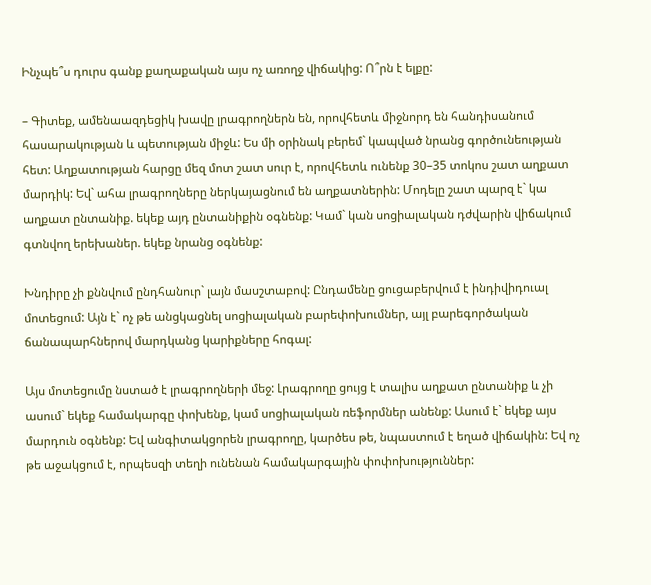Ինչպե՞ս դուրս գանք քաղաքական այս ոչ առողջ վիճակից: Ո՞րն է ելքը:

– Գիտեք, ամենաազդեցիկ խավը լրագրողներն են, որովհետև միջնորդ են հանդիսանում հասարակության և պետության միջև: Ես մի օրինակ բերեմ` կապված նրանց գործունեության հետ: Աղքատության հարցը մեզ մոտ շատ սուր է, որովհետև ունենք 30–35 տոկոս շատ աղքատ մարդիկ: Եվ` ահա լրագրողները ներկայացնում են աղքատներին: Մոդելը շատ պարզ է` կա աղքատ ընտանիք. եկեք այդ ընտանիքին օգնենք: Կամ` կան սոցիալական դժվարին վիճակում գտնվող երեխաներ. եկեք նրանց օգնենք:

Խնդիրը չի քննվում ընդհանուր` լայն մասշտաբով: Ընդամենը ցուցաբերվում է ինդիվիդուալ մոտեցում: Այն է` ոչ թե անցկացնել սոցիալական բարեփոխումներ, այլ բարեգործական ճանապարհներով մարդկանց կարիքները հոգալ:

Այս մոտեցումը նստած է լրագրողների մեջ: Լրագրողը ցույց է տալիս աղքատ ընտանիք և չի ասում` եկեք համակարգը փոխենք, կամ սոցիալական ռեֆորմներ անենք: Ասում է` եկեք այս մարդուն օգնենք: Եվ անգիտակցորեն լրագրողը, կարծես թե, նպաստում է եղած վիճակին: Եվ ոչ թե աջակցում է, որպեսզի տեղի ունենան համակարգային փոփոխություններ: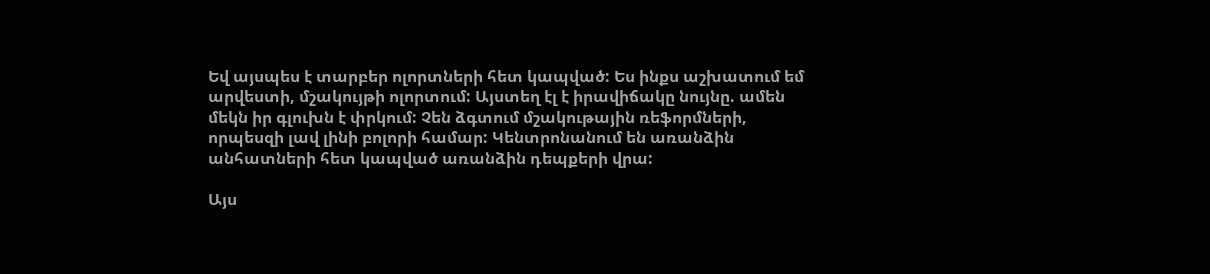Եվ այսպես է տարբեր ոլորտների հետ կապված: Ես ինքս աշխատում եմ արվեստի, մշակույթի ոլորտում: Այստեղ էլ է իրավիճակը նույնը. ամեն մեկն իր գլուխն է փրկում: Չեն ձգտում մշակութային ռեֆորմների, որպեսզի լավ լինի բոլորի համար: Կենտրոնանում են առանձին անհատների հետ կապված առանձին դեպքերի վրա:

Այս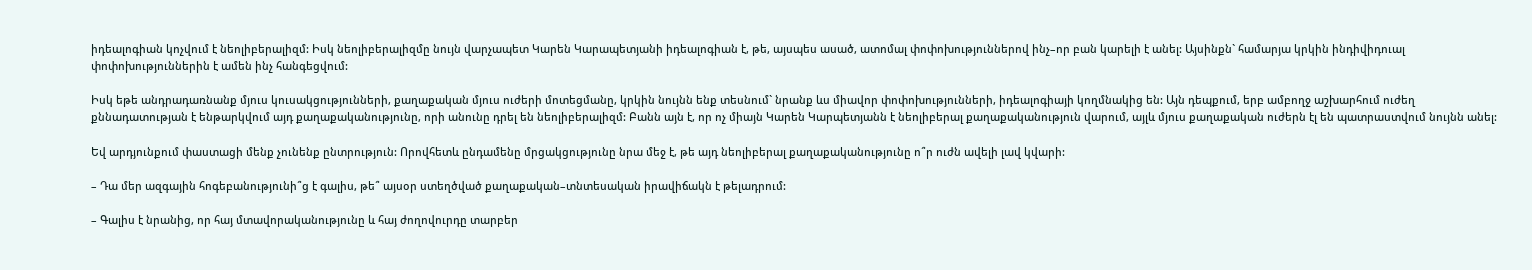իդեալոգիան կոչվում է նեոլիբերալիզմ: Իսկ նեոլիբերալիզմը նույն վարչապետ Կարեն Կարապետյանի իդեալոգիան է, թե, այսպես ասած, ատոմալ փոփոխություններով ինչ–որ բան կարելի է անել: Այսինքն` համարյա կրկին ինդիվիդուալ փոփոխություններին է ամեն ինչ հանգեցվում:

Իսկ եթե անդրադառնանք մյուս կուսակցությունների, քաղաքական մյուս ուժերի մոտեցմանը, կրկին նույնն ենք տեսնում` նրանք ևս միավոր փոփոխությունների, իդեալոգիայի կողմնակից են: Այն դեպքում, երբ ամբողջ աշխարհում ուժեղ քննադատության է ենթարկվում այդ քաղաքականությունը, որի անունը դրել են նեոլիբերալիզմ: Բանն այն է, որ ոչ միայն Կարեն Կարպետյանն է նեոլիբերալ քաղաքականություն վարում, այլև մյուս քաղաքական ուժերն էլ են պատրաստվում նույնն անել:

Եվ արդյունքում փաստացի մենք չունենք ընտրություն: Որովհետև ընդամենը մրցակցությունը նրա մեջ է, թե այդ նեոլիբերալ քաղաքականությունը ո՞ր ուժն ավելի լավ կվարի:

– Դա մեր ազգային հոգեբանությունի՞ց է գալիս, թե՞ այսօր ստեղծված քաղաքական–տնտեսական իրավիճակն է թելադրում:

– Գալիս է նրանից, որ հայ մտավորականությունը և հայ ժողովուրդը տարբեր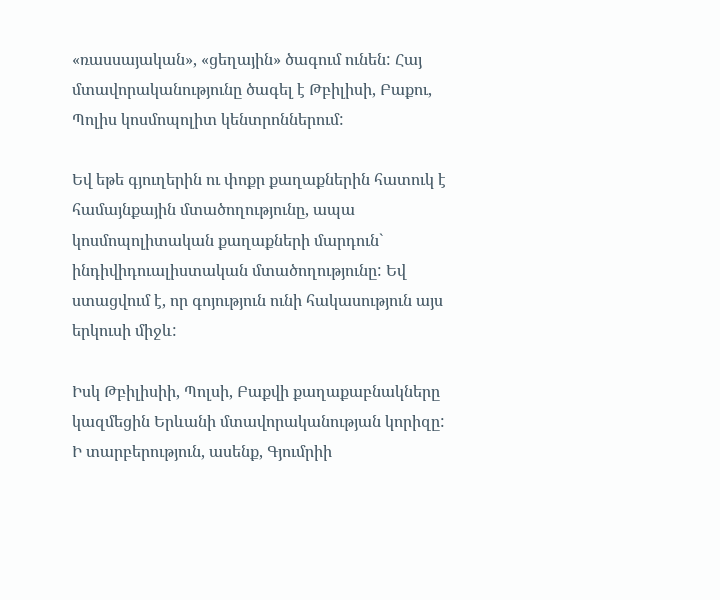«ռասսայական», «ցեղային» ծագում ունեն: Հայ մտավորականությունը ծագել է Թբիլիսի, Բաքու, Պոլիս կոսմոպոլիտ կենտրոններում:

Եվ եթե գյուղերին ու փոքր քաղաքներին հատուկ է համայնքային մտածողությունը, ապա կոսմոպոլիտական քաղաքների մարդուն` ինդիվիդուալիստական մտածողությունը: Եվ ստացվում է, որ գոյություն ունի հակասություն այս երկուսի միջև:

Իսկ Թբիլիսիի, Պոլսի, Բաքվի քաղաքաբնակները կազմեցին Երևանի մտավորականության կորիզը: Ի տարբերություն, ասենք, Գյումրիի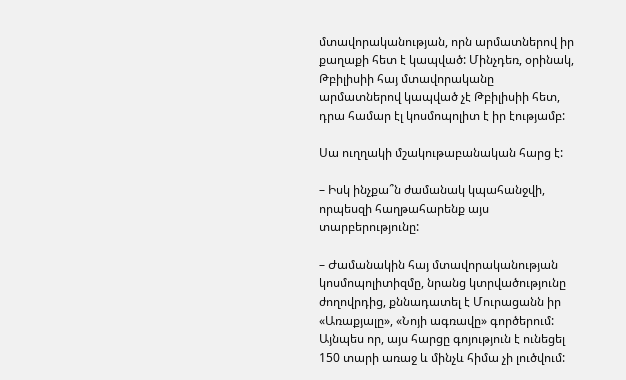մտավորականության, որն արմատներով իր քաղաքի հետ է կապված: Մինչդեռ, օրինակ, Թբիլիսիի հայ մտավորականը արմատներով կապված չէ Թբիլիսիի հետ, դրա համար էլ կոսմոպոլիտ է իր էությամբ:

Սա ուղղակի մշակութաբանական հարց է:

– Իսկ ինչքա՞ն ժամանակ կպահանջվի, որպեսզի հաղթահարենք այս տարբերությունը:

– Ժամանակին հայ մտավորականության կոսմոպոլիտիզմը, նրանց կտրվածությունը ժողովրդից, քննադատել է Մուրացանն իր «Առաքյալը», «Նոյի ագռավը» գործերում: Այնպես որ, այս հարցը գոյություն է ունեցել 150 տարի առաջ և մինչև հիմա չի լուծվում: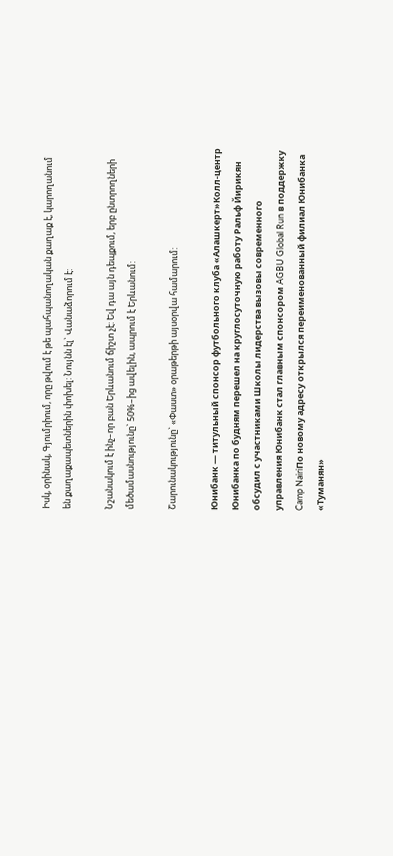Իսկ, օրինակ, Գյումրիում, որը թվում է թե պահպանողական քաղաք է, կարողանում են քաղաքապետներին փոխել: Նույնն էլ` Վանաձորում է:

Նշանակում է ինչ–որ բան Երևանում ճիշտ չէ: Եվ դա այն դեպքում, երբ ընտրողների մեծամասնությունը` 50%–ից ավելին, ապրում է Երևանում:

Շարունակությունը` «Փաստ» օրաթերթի այսօրվա համարում:

Юнибанк — титульный спонсор футбольного клуба «Алашкерт»Колл-центр Юнибанка по будням перешел на круглосуточную работу Ральф Йирикян обсудил с участниками Школы лидерства вызовы современного управления Юнибанк стал главным спонсором AGBU Global Run в поддержку Camp NairiПо новому адресу открылся переименованный филиал Юнибанка «Туманян»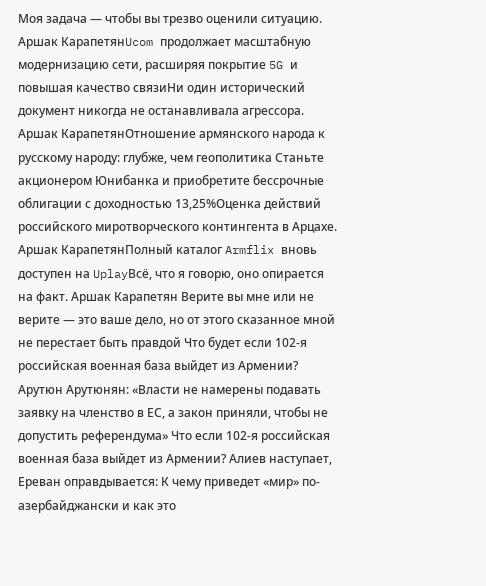Моя задача — чтобы вы трезво оценили ситуацию. Аршак КарапетянUcom продолжает масштабную модернизацию сети, расширяя покрытие 5G и повышая качество связиНи один исторический документ никогда не останавливала агрессора. Аршак КарапетянОтношение армянского народа к русскому народу: глубже, чем геополитика Станьте акционером Юнибанка и приобретите бессрочные облигации с доходностью 13,25%Оценка действий российского миротворческого контингента в Арцахе. Аршак КарапетянПолный каталог Armflix вновь доступен на UplayВсё, что я говорю, оно опирается на факт. Аршак Карапетян Верите вы мне или не верите — это ваше дело, но от этого сказанное мной не перестает быть правдой Что будет если 102-я российская военная база выйдет из Армении? Арутюн Арутюнян: «Власти не намерены подавать заявку на членство в ЕС, а закон приняли, чтобы не допустить референдума» Что если 102-я российская военная база выйдет из Армении? Алиев наступает, Ереван оправдывается: К чему приведет «мир» по-азербайджански и как это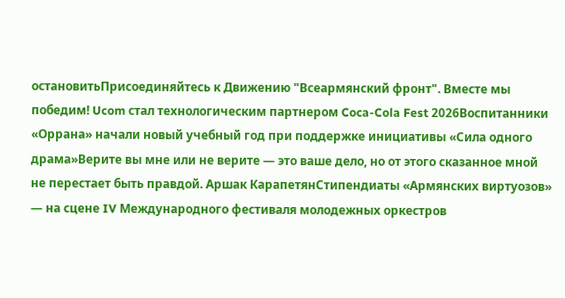остановитьПрисоединяйтесь к Движению "Всеармянский фронт". Вместе мы победим! Ucom стал технологическим партнером Coca-Cola Fest 2026Воспитанники «Оррана» начали новый учебный год при поддержке инициативы «Сила одного драма»Верите вы мне или не верите — это ваше дело, но от этого сказанное мной не перестает быть правдой. Аршак КарапетянСтипендиаты «Армянских виртуозов» — на сцене IV Международного фестиваля молодежных оркестров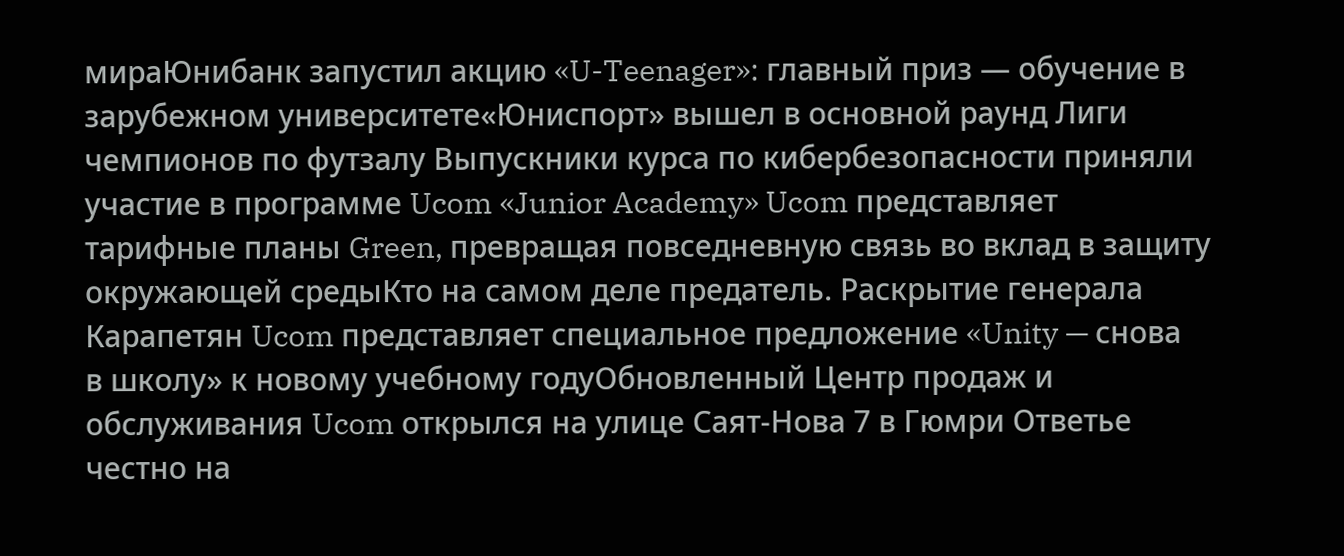мираЮнибанк запустил акцию «U-Teenager»: главный приз — обучение в зарубежном университете«Юниспорт» вышел в основной раунд Лиги чемпионов по футзалу Выпускники курса по кибербезопасности приняли участие в программе Ucom «Junior Academy» Ucom представляет тарифные планы Green, превращая повседневную связь во вклад в защиту окружающей средыКто на самом деле предатель. Раскрытие генерала Карапетян Ucom представляет специальное предложение «Unity — снова в школу» к новому учебному годуОбновленный Центр продаж и обслуживания Ucom открылся на улице Саят-Нова 7 в Гюмри Ответье честно на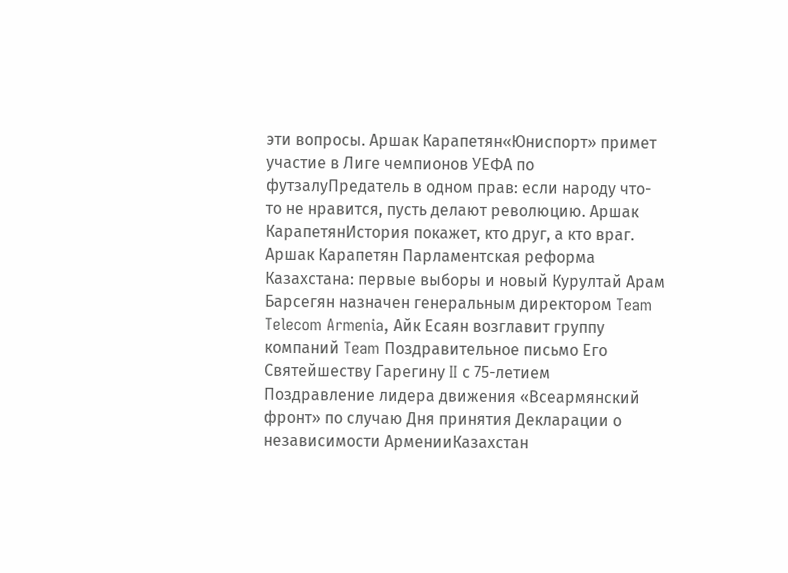эти вопросы. Аршак Карапетян«Юниспорт» примет участие в Лиге чемпионов УЕФА по футзалуПредатель в одном прав: если народу что-то не нравится, пусть делают революцию. Аршак КарапетянИстория покажет, кто друг, а кто враг. Аршак Карапетян Парламентская реформа Казахстана: первые выборы и новый Курултай Арам Барсегян назначен генеральным директором Team Telecom Armenia, Айк Есаян возглавит группу компаний Team Поздравительное письмо Его Святейшеству Гарегину II с 75-летием Поздравление лидера движения «Всеармянский фронт» по случаю Дня принятия Декларации о независимости АрменииКазахстан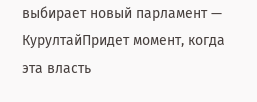выбирает новый парламент — КурултайПридет момент, когда эта власть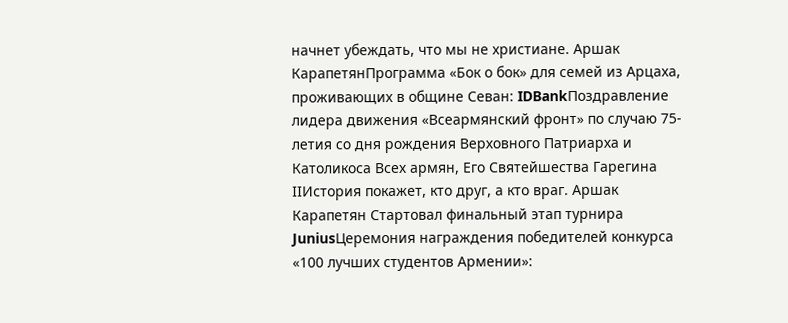начнет убеждать, что мы не христиане. Аршак КарапетянПрограмма «Бок о бок» для семей из Арцаха, проживающих в общине Севан: IDBankПоздравление лидера движения «Всеармянский фронт» по случаю 75-летия со дня рождения Верховного Патриарха и Католикоса Всех армян, Его Святейшества Гарегина IIИстория покажет, кто друг, а кто враг. Аршак Карапетян Стартовал финальный этап турнира JuniusЦеремония награждения победителей конкурса «100 лучших студентов Армении»: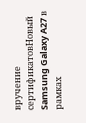вручение сертификатовНовый Samsung Galaxy A27 в рамках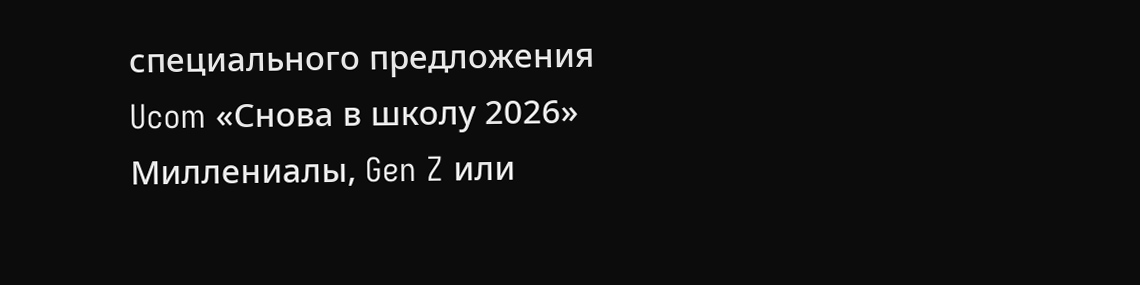специального предложения Ucom «Снова в школу 2026» Миллениалы, Gen Z или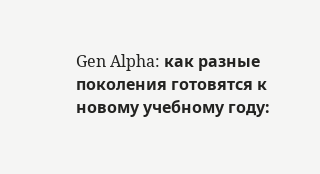Gen Alpha: как разные поколения готовятся к новому учебному году: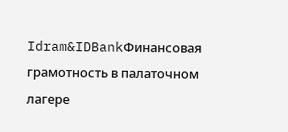Idram&IDBankФинансовая грамотность в палаточном лагере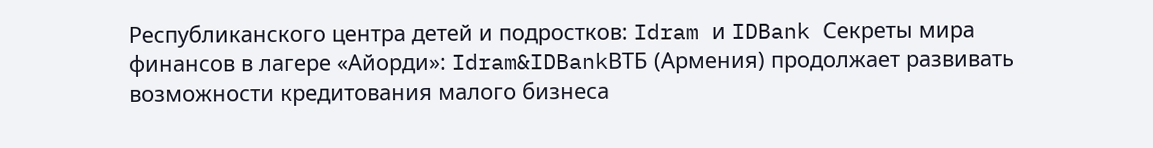Республиканского центра детей и подростков: Idram и IDBank Секреты мира финансов в лагере «Айорди»: Idram&IDBankВТБ (Армения) продолжает развивать возможности кредитования малого бизнеса